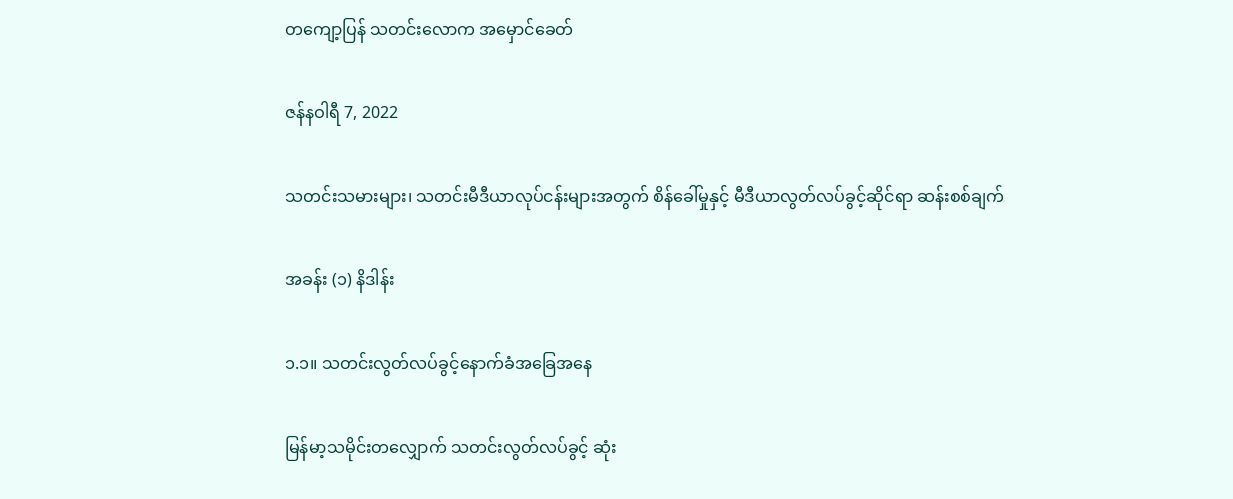တကျော့ပြန် သတင်းလောက အမှောင်ခေတ်

ဇန်နဝါရီ 7, 2022

သတင်းသမားများ၊ သတင်းမီဒီယာလုပ်ငန်းများအတွက် စိန်ခေါ်မှုနှင့် မီဒီယာလွတ်လပ်ခွင့်ဆိုင်ရာ ဆန်းစစ်ချက်

အခန်း (၁) နိဒါန်း

၁.၁။ သတင်းလွတ်လပ်ခွင့်နောက်ခံအခြေအနေ

မြန်မာ့သမိုင်းတလျှောက် သတင်းလွတ်လပ်ခွင့် ဆုံး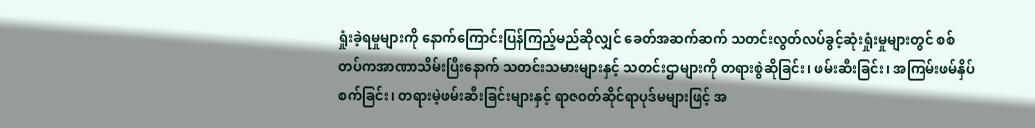ရှုံးခဲ့ရမှုများကို နောက်ကြောင်းပြန်ကြည့်မည်ဆိုလျှင် ခေတ်အဆက်ဆက် သတင်းလွတ်လပ်ခွင့်ဆုံးရှုံးမှုများတွင် စစ်တပ်ကအာဏာသိမ်းပြီးနောက် သတင်းသမားများနှင့် သတင်းဌာများကို တရားစွဲဆိုခြင်း၊ ဖမ်းဆီးခြင်း၊ အကြမ်းဖမ်နှိပ်စက်ခြင်း၊ တရားမဲ့ဖမ်းဆီးခြင်းများနှင့် ရာဇဝတ်ဆိုင်ရာပုဒ်မများဖြင့် အ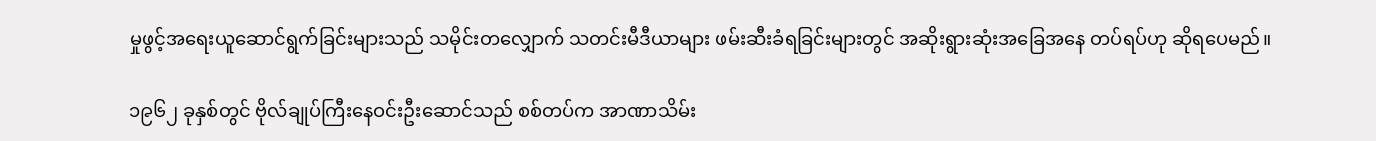မှုဖွင့်အရေးယူဆောင်ရွက်ခြင်းများသည် သမိုင်းတလျှောက် သတင်းမီဒီယာများ ဖမ်းဆီးခံရခြင်းများတွင် အဆိုးရွားဆုံးအခြေအနေ တပ်ရပ်ဟု ဆိုရပေမည်။

၁၉၆၂ ခုနှစ်တွင် ဗိုလ်ချုပ်ကြီးနေဝင်းဦးဆောင်သည် စစ်တပ်က အာဏာသိမ်း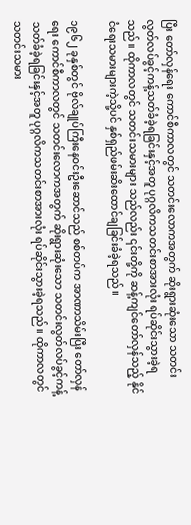ပြီး တော်လှန်ရေး ကောင်စီကာလတွင် သတင်းလောကအတွက် ဆိုးရွားဆုံးသော သတင်းလွတ်လပ်ခွင့်ကန့်သတ်ခံခဲ့ရခြင်းနှင့်အတူ ပုဂ္ဂလိကသတင်းစာအားလုံး ရပ်ဆိုင်းသွားခဲ့ရသည်။ ထိုကာလတွင် သတင်းသမားများ သည်လည်း ၎င်းတို့ကို ဆန့်ကျင်တော်လှန်သည့် နိုင်ငံရေးသမားများကဲ့သို့ပင် နှစ်ရှည်ဖမ်းဆိးထောင်ချခြင်းခံခဲ့ရသည်။

၁၉၆၂ ခုနှစ်တွင် ဗိုလ်ချုပ်ကြီးနေဝင်းဦးဆောင်သည် စစ်တပ်က အာဏာသိမ်းပြီး တော်လှန်ရေး ကောင်စီကာလတွင် သတင်းလောကအတွက် ဆိုးရွားဆုံးသော သတင်းလွတ်လပ်ခွင့်ကန့်သတ်ခံခဲ့ရခြင်းနှင့်အတူ ပုဂ္ဂလိကသတင်းစာအားလုံး ရပ်ဆိုင်းသွားခဲ့ရသည်။ ထိုကာလတွင် သတင်းသမား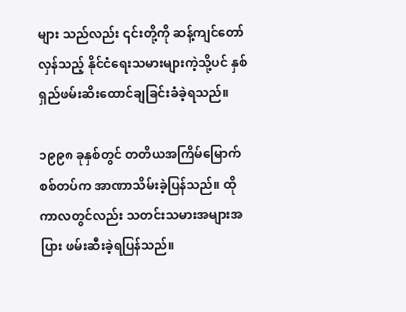များ သည်လည်း ၎င်းတို့ကို ဆန့်ကျင်တော်လှန်သည့် နိုင်ငံရေးသမားများကဲ့သို့ပင် နှစ်ရှည်ဖမ်းဆိးထောင်ချခြင်းခံခဲ့ရသည်။

၁၉၉၈ ခုနှစ်တွင် တတိယအကြိမ်မြောက် စစ်တပ်က အာဏာသိမ်းခဲ့ပြန်သည်။ ထိုကာလတွင်လည်း သတင်းသမားအများအပြား ဖမ်းဆီးခဲ့ရပြန်သည်။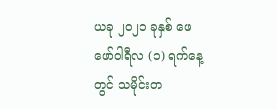ယခု ၂၀၂၁ ခုနှစ် ဖေဖော်ဝါရီလ (၁) ရက်နေ့တွင် သမိုင်းတ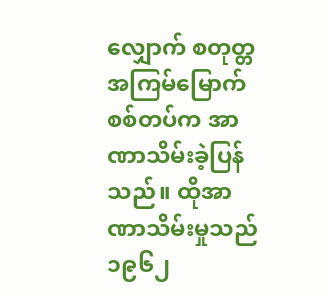လျှောက် စတုတ္တအကြမ်မြောက် စစ်တပ်က အာဏာသိမ်းခဲ့ပြန်သည်။ ထိုအာဏာသိမ်းမှုသည် ၁၉၆၂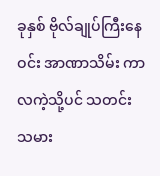ခုနှစ် ဗိုလ်ချုပ်ကြီးနေဝင်း အာဏာသိမ်း ကာလကဲ့သို့ပင် သတင်းသမား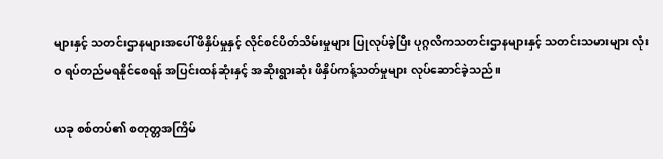များနှင့် သတင်းဌာနများအပေါ် ဖိနှိပ်မှုနှင့် လိုင်စင်ပိတ်သိမ်းမှုများ ပြုလုပ်ခဲ့ပြီး ပုဂ္ဂလိကသတင်းဌာနများနှင့် သတင်းသမားများ လုံးဝ ရပ်တည်မရနိုင်စေရန် အပြင်းထန်ဆုံးနှင့် အဆိုးရွားဆုံး ဖိနှိပ်ကန့်သတ်မှုများ လုပ်ဆောင်ခဲ့သည်။

ယခု စစ်တပ်၏ စတုတ္တအကြိမ်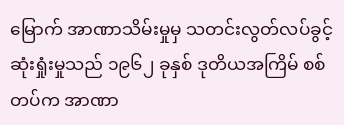မြောက် အာဏာသိမ်းမှုမှ သတင်းလွတ်လပ်ခွင့်ဆုံးရှုံးမှုသည် ၁၉၆၂ ခုနှစ် ဒုတိယအကြိမ် စစ်တပ်က အာဏာ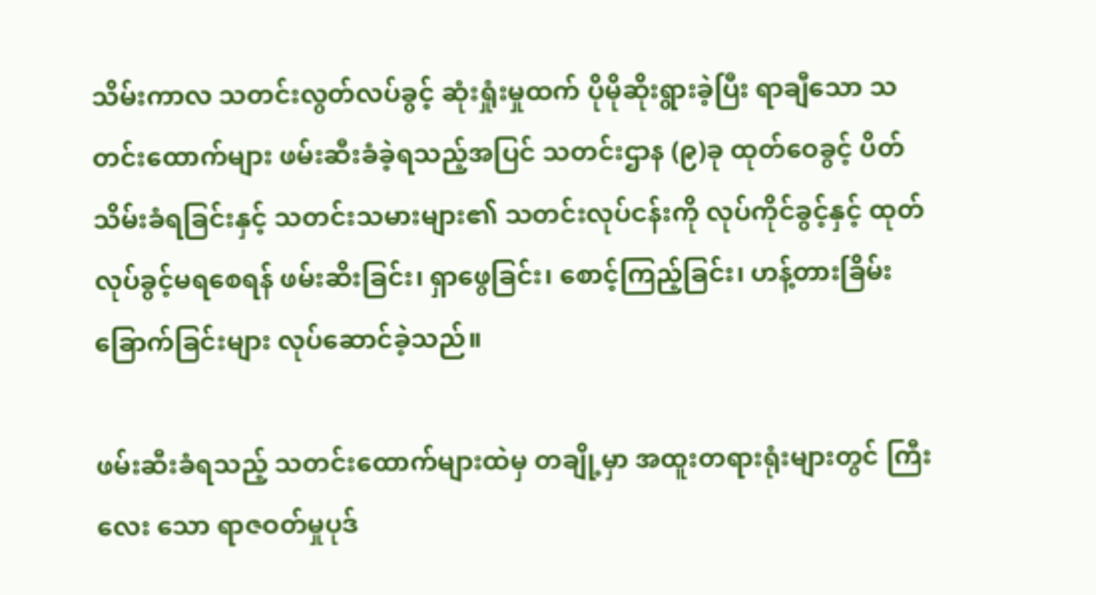သိမ်းကာလ သတင်းလွတ်လပ်ခွင့် ဆုံးရှုံးမှုထက် ပိုမိုဆိုးရွားခဲ့ပြီး ရာချီသော သတင်းထောက်များ ဖမ်းဆီးခံခဲ့ရသည့်အပြင် သတင်းဌာန (၉)ခု ထုတ်ဝေခွင့် ပိတ်သိမ်းခံရခြင်းနှင့် သတင်းသမားများ၏ သတင်းလုပ်ငန်းကို လုပ်ကိုင်ခွင့်နှင့် ထုတ်လုပ်ခွင့်မရစေရန် ဖမ်းဆိးခြင်း၊ ရှာဖွေခြင်း၊ စောင့်ကြည့်ခြင်း၊ ဟန့်တားခြိမ်းခြောက်ခြင်းများ လုပ်ဆောင်ခဲ့သည်။

ဖမ်းဆီးခံရသည့် သတင်းထောက်များထဲမှ တချို့မှာ အထူးတရားရုံးများတွင် ကြီးလေး သော ရာဇဝတ်မှုပုဒ်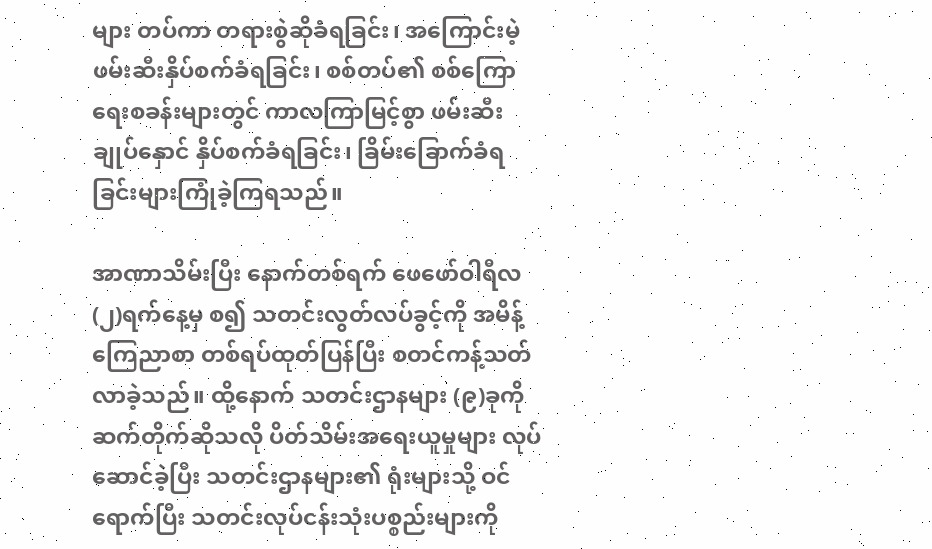များ တပ်ကာ တရားစွဲဆိုခံရခြင်း၊ အကြောင်းမဲ့ ဖမ်းဆီးနှိပ်စက်ခံရခြင်း၊ စစ်တပ်၏ စစ်ကြောရေးစခန်းများတွင် ကာလကြာမြင့်စွာ ဖမ်းဆီးချုပ်နှောင် နှိပ်စက်ခံရခြင်း၊ ခြိမ်းခြောက်ခံရခြင်းများကြုံခဲ့ကြရသည်။

အာဏာသိမ်းပြီး နောက်တစ်ရက် ဖေဖော်ဝါရီလ (၂)ရက်နေ့မှ စ၍ သတင်းလွတ်လပ်ခွင့်ကို အမိန့်ကြေညာစာ တစ်ရပ်ထုတ်ပြန်ပြီး စတင်ကန့်သတ်လာခဲ့သည်။ ထို့နောက် သတင်းဌာနများ (၉)ခုကို ဆက်တိုက်ဆိုသလို ပိတ်သိမ်းအရေးယူမှုများ လုပ်ဆောင်ခဲ့ပြီး သတင်းဌာနများ၏ ရုံးများသို့ ဝင်ရောက်ပြီး သတင်းလုပ်ငန်းသုံးပစ္စည်းများကို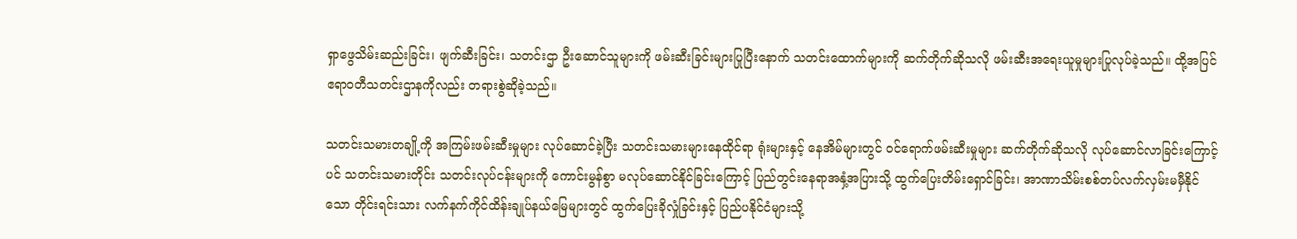ရှာဖွေသိမ်းဆည်းခြင်း၊ ဖျက်ဆီးခြင်း၊ သတင်းဌာ ဦးဆောင်သူများကို ဖမ်းဆီးခြင်းများပြုပြီးနောက် သတင်းထောက်များကို ဆက်တိုက်ဆိုသလို ဖမ်းဆီးအရေးယူမှုများပြုလုပ်ခဲ့သည်။ ထို့အပြင် ဧရာဝတီသတင်းဌာနကိုလည်း တရားစွဲဆိုခဲ့သည်။

သတင်းသမားတချို့ကို အကြမ်းဖမ်းဆီးမှုများ လုပ်ဆောင်ခဲ့ပြီး သတင်းသမားများနေထိုင်ရာ ရုံးများနှင့် နေအိမ်များတွင် ဝင်ရောက်ဖမ်းဆီးမှုများ ဆက်တိုက်ဆိုသလို လုပ်ဆောင်လာခြင်းကြောင့်ပင် သတင်းသမားတိုင်း သတင်းလုပ်ငန်းများကို ကောင်းမွန်စွာ မလုပ်ဆောင်နိုင်ခြင်းကြောင့် ပြည်တွင်းနေရာအနှံ့အပြားသို့ ထွက်ပြေးတိမ်းရှောင်ခြင်း၊ အာဏာသိမ်းစစ်တပ်လက်လှမ်းမမှီနိုင်သော တိုင်းရင်းသား လက်နက်ကိုင်ထိန်းချုပ်နယ်မြေများတွင် ထွက်ပြေးခိုလှုံခြင်းနှင့် ပြည်ပနိုင်ငံများသို့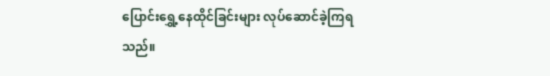ပြောင်းရွှေ့နေထိုင်ခြင်းများ လုပ်ဆောင်ခဲ့ကြရသည်။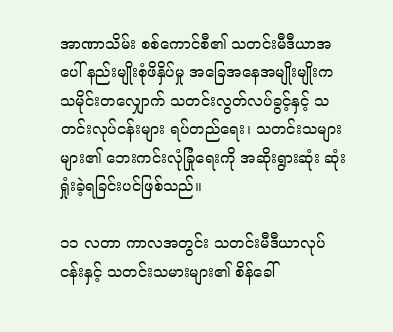အာဏာသိမ်း စစ်ကောင်စီ၏ သတင်းမီဒီယာအပေါ် နည်းမျိုးစုံဖိနှိပ်မှု အခြေအနေအမျိုးမျိုးက သမိုင်းတလျှောက် သတင်းလွတ်လပ်ခွင့်နှင့် သတင်းလုပ်ငန်းများ ရပ်တည်ရေး၊ သတင်းသများများ၏ ဘေးကင်းလုံခြုံရေးကို အဆိုးရွားဆုံး ဆုံးရှုံးခဲ့ရခြင်းပင်ဖြစ်သည်။

၁၁ လတာ ကာလအတွင်း သတင်းမီဒီယာလုပ်ငန်းနှင့် သတင်းသမားများ၏ စိန်ခေါ်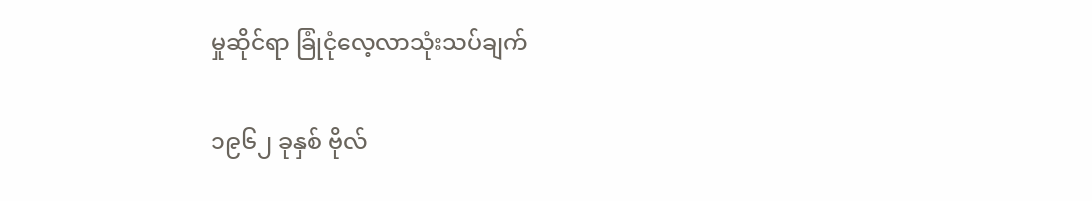မှုဆိုင်ရာ ခြုံငုံလေ့လာသုံးသပ်ချက်

၁၉၆၂ ခုနှစ် ဗိုလ်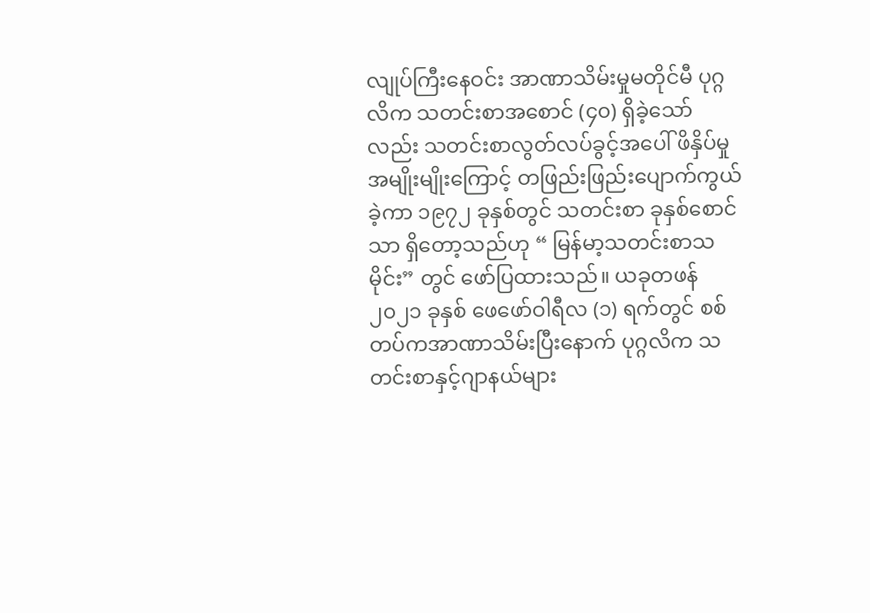လျုပ်ကြီးနေဝင်း အာဏာသိမ်းမှုမတိုင်မီ ပုဂ္ဂလိက သတင်းစာအစောင် (၄၀) ရှိခဲ့သော်လည်း သတင်းစာလွတ်လပ်ခွင့်အပေါ် ဖိနှိပ်မှုအမျိုးမျိုးကြောင့် တဖြည်းဖြည်းပျောက်ကွယ်ခဲ့ကာ ၁၉၇၂ ခုနှစ်တွင် သတင်းစာ ခုနှစ်စောင်သာ ရှိတော့သည်ဟု “ မြန်မာ့သတင်းစာသမိုင်း” တွင် ဖော်ပြထားသည်။ ယခုတဖန် ၂၀၂၁ ခုနှစ် ဖေဖော်ဝါရီလ (၁) ရက်တွင် စစ်တပ်ကအာဏာသိမ်းပြီးနောက် ပုဂ္ဂလိက သတင်းစာနှင့်ဂျာနယ်များ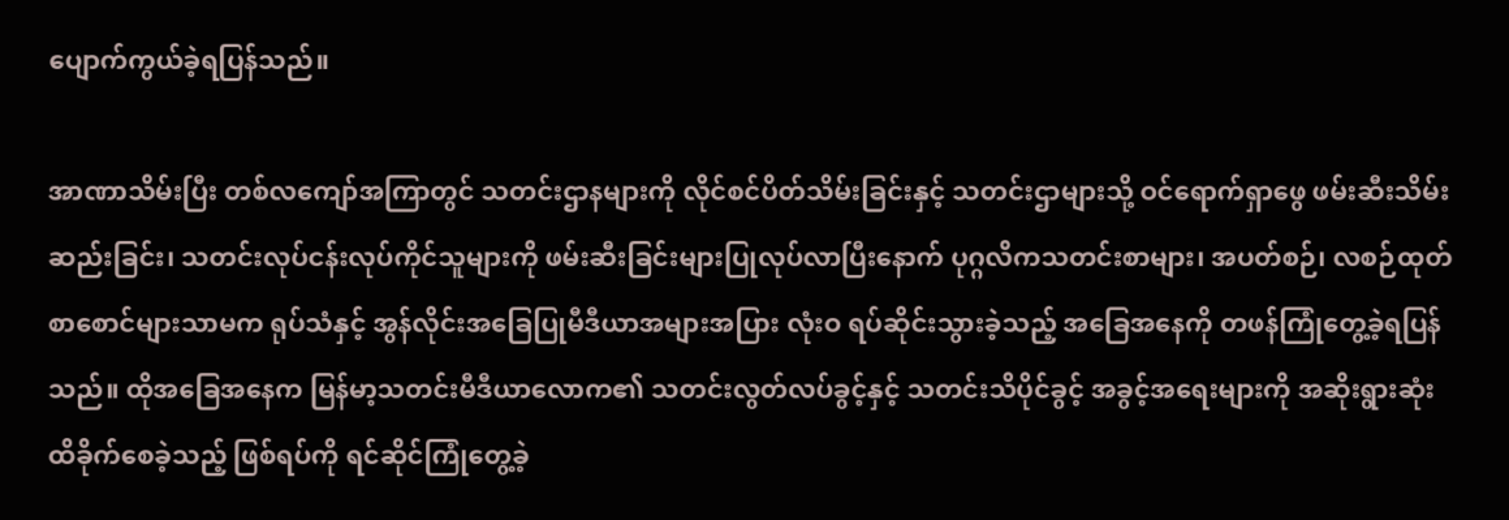ပျောက်ကွယ်ခဲ့ရပြန်သည်။

အာဏာသိမ်းပြီး တစ်လကျော်အကြာတွင် သတင်းဌာနများကို လိုင်စင်ပိတ်သိမ်းခြင်းနှင့် သတင်းဌာများသို့ ဝင်ရောက်ရှာဖွေ ဖမ်းဆီးသိမ်းဆည်းခြင်း၊ သတင်းလုပ်ငန်းလုပ်ကိုင်သူများကို ဖမ်းဆီးခြင်းများပြုလုပ်လာပြီးနောက် ပုဂ္ဂလိကသတင်းစာများ၊ အပတ်စဉ်၊ လစဉ်ထုတ်စာစောင်များသာမက ရုပ်သံနှင့် အွန်လိုင်းအခြေပြုမီဒီယာအများအပြား လုံးဝ ရပ်ဆိုင်းသွားခဲ့သည့် အခြေအနေကို တဖန်ကြုံတွေ့ခဲ့ရပြန်သည်။ ထိုအခြေအနေက မြန်မာ့သတင်းမီဒီယာလောက၏ သတင်းလွတ်လပ်ခွင့်နှင့် သတင်းသိပိုင်ခွင့် အခွင့်အရေးများကို အဆိုးရွားဆုံး ထိခိုက်စေခဲ့သည့် ဖြစ်ရပ်ကို ရင်ဆိုင်ကြုံတွေ့ခဲ့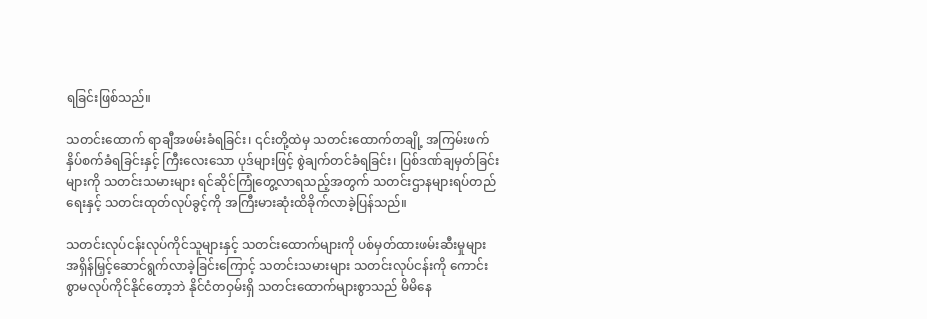ရခြင်းဖြစ်သည်။

သတင်းထောက် ရာချီအဖမ်းခံရခြင်း၊ ၎င်းတို့ထဲမှ သတင်းထောက်တချို့ အကြမ်းဖက်နှိပ်စက်ခံရခြင်းနှင့် ကြီးလေးသော ပုဒ်များဖြင့် စွဲချက်တင်ခံရခြင်း၊ ပြစ်ဒဏ်ချမှတ်ခြင်းများကို သတင်းသမားများ ရင်ဆိုင်ကြုံတွေ့လာရသည့်အတွက် သတင်းဌာနများရပ်တည်ရေးနှင့် သတင်းထုတ်လုပ်ခွင့်ကို အကြီးမားဆုံးထိခိုက်လာခဲ့ပြန်သည်။

သတင်းလုပ်ငန်းလုပ်ကိုင်သူများနှင့် သတင်းထောက်များကို ပစ်မှတ်ထားဖမ်းဆီးမှုများ အရှိန်မြှင့်ဆောင်ရွက်လာခဲ့ခြင်းကြောင့် သတင်းသမားများ သတင်းလုပ်ငန်းကို ကောင်းစွာမလုပ်ကိုင်နိုင်တော့ဘဲ နိုင်ငံတဝှမ်းရှိ သတင်းထောက်များစွာသည် မိမိနေ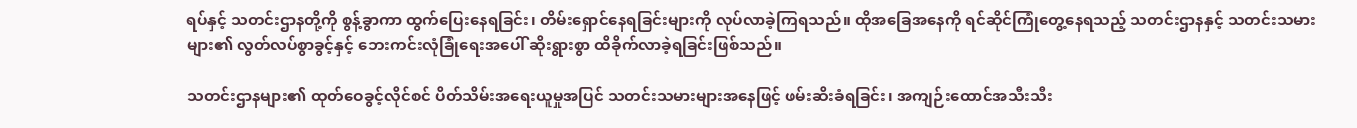ရပ်နှင့် သတင်းဌာနတို့ကို စွန့်ခွာကာ ထွက်ပြေးနေရခြင်း၊ တိမ်းရှောင်နေရခြင်းများကို လုပ်လာခဲ့ကြရသည်။ ထိုအခြေအနေကို ရင်ဆိုင်ကြုံတွေ့နေရသည့် သတင်းဌာနနှင့် သတင်းသမားများ၏ လွတ်လပ်စွာခွင့်နှင့် ဘေးကင်းလုံခြုံရေးအပေါ် ဆိုးရွားစွာ ထိခိုက်လာခဲ့ရခြင်းဖြစ်သည်။

သတင်းဌာနများ၏ ထုတ်ဝေခွင့်လိုင်စင် ပိတ်သိမ်းအရေးယူမှုအပြင် သတင်းသမားများအနေဖြင့် ဖမ်းဆိးခံရခြင်း၊ အကျဉ်းထောင်အသီးသီး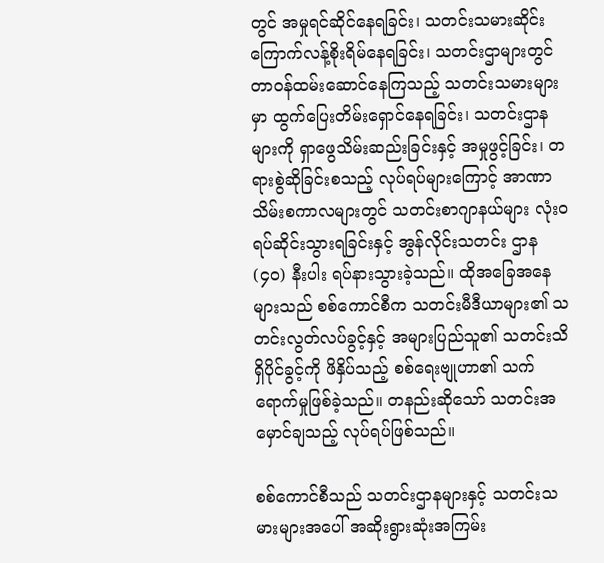တွင် အမှုရင်ဆိုင်နေရခြင်း၊ သတင်းသမားဆိုင်းကြောက်လန့်စိုးရိမ်နေရခြင်း၊ သတင်းဌာများတွင် တာဝန်ထမ်းဆောင်နေကြသည့် သတင်းသမားများမှာ ထွက်ပြေးတိမ်းရှောင်နေရခြင်း၊ သတင်းဌာနများကို ရှာဖွေသိမ်းဆည်းခြင်းနှင့် အမှုဖွင့်ခြင်း၊ တရားစွဲဆိုခြင်းစသည့် လုပ်ရပ်များကြောင့် အာဏာသိမ်းစကာလများတွင် သတင်းစာဂျာနယ်များ လုံးဝရပ်ဆိုင်းသွားရခြင်းနှင့် အွန်လိုင်းသတင်း ဌာန (၄၀) နီးပါး ရပ်နားသွားခဲ့သည်။ ထိုအခြေအနေများသည် စစ်ကောင်စီက သတင်းမီဒီယာများ၏ သတင်းလွတ်လပ်ခွင့်နှင့် အများပြည်သူ၏ သတင်းသိရှိပိုင်ခွင့်ကို ဖိနှိပ်သည့် စစ်ရေးဗျုဟာ၏ သက်ရောက်မှုဖြစ်ခဲ့သည်။ တနည်းဆိုသော် သတင်းအမှောင်ချသည့် လုပ်ရပ်ဖြစ်သည်။

စစ်ကောင်စီသည် သတင်းဌာနများနှင့် သတင်းသမားများအပေါ် အဆိုးရွားဆုံးအကြမ်း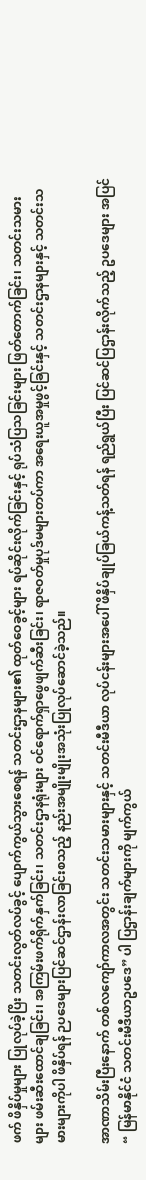ဖက် ဖိနှိပ်မှုများ ပြုလုပ်ခဲ့ပြိး သတင်းလွတ်လပ်ခွင့် ပျောက်ကွယ်သွားစေရန် သတင်းဌာနများ၏ ထုတ်ဝေခွင့်များ ရပ်ဆိုင်းလိုက်ခြင်းနှင့် ရုပ်သံပြသခြင်းများ ဖြတ်တောက်ခြင်း၊ သတင်းသမားများ ဖမ်းဆီးထောင်ချခြင်း၊ အကြမ်းဖက်ရိုက်နှက်ခြင်း၊ သတင်းဌာနရုံးများ ဝင်ရောက်ရှာဖွေဖျက်ဆီးခြင်း၊ ရာဇဝတ်မှုပုဒ်မများတပ်ကာ အရေးယူအမှုဖွင့်ခြင်းနှင့် သတင်းဌာနများနှင့် သတင်းသမားများကိုပါ ဖိနှိပ်ရန် ဉပဒေများပြင်ဆင်ဌာန်းလာခြင်းစသည့် နည်းအမျိုးမျိုးအသုံးပြုလုပ်ဆောင်ခဲ့သည်။

အာဏာသိမ်းပြီးနောက် တစ်လကျော်ကာလအတွင်း သတင်းသမားများနှင့် သတင်းမီဒီယာ လုပ်ငန်းများအပေါ် ဖိနှိပ်ချုပ်ခြယ်ကန့်သတ်ရန် ရည်ရွယ်ပြီး ပြင်ဆင်ပြဌာန်းလိုက်သည့် ဥပဒေများ အပြင် “ မြန်မာနိုင်ငံ သတင်းမီဒီယာဥပဒေ” ပါ ပြဌာန်းချက်များကို မျက်ကွယ်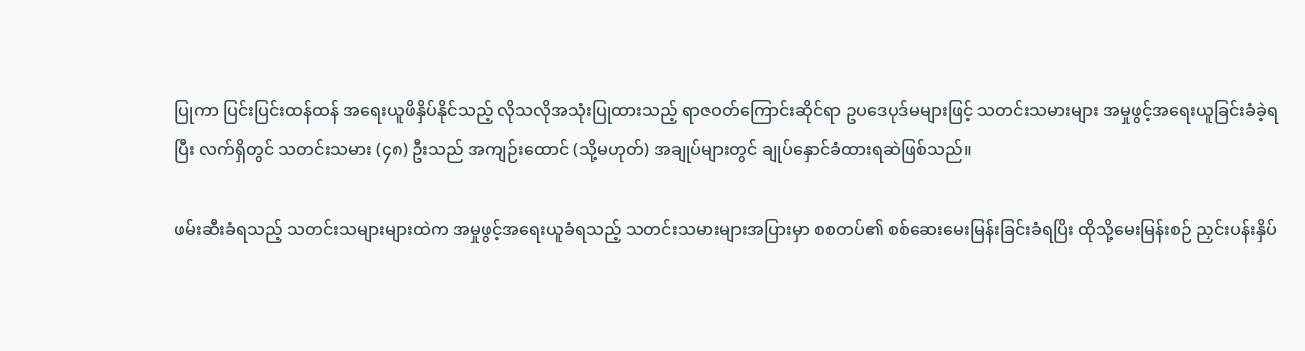ပြုကာ ပြင်းပြင်းထန်ထန် အရေးယူဖိနှိပ်နိုင်သည့် လိုသလိုအသုံးပြုထားသည့် ရာဇဝတ်ကြောင်းဆိုင်ရာ ဥပဒေပုဒ်မများဖြင့် သတင်းသမားများ အမှုဖွင့်အရေးယူခြင်းခံခဲ့ရပြီး လက်ရှိတွင် သတင်းသမား (၄၈) ဦးသည် အကျဉ်းထောင် (သို့မဟုတ်) အချုပ်များတွင် ချုပ်နှောင်ခံထားရဆဲဖြစ်သည်။

ဖမ်းဆီးခံရသည့် သတင်းသများများထဲက အမှုဖွင့်အရေးယူခံရသည့် သတင်းသမားများအပြားမှာ စစတပ်၏ စစ်ဆေးမေးမြန်းခြင်းခံရပြိး ထိုသို့မေးမြန်းစဉ် ညှင်းပန်းနှိပ်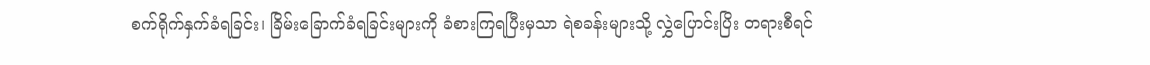စက်ရိုက်နှက်ခံရခြင်း၊ ခြိမ်းခြောက်ခံရခြင်းများကို ခံစားကြရပြီးမှသာ ရဲစခန်းများသို့ လွှဲပြောင်းပြိး တရားစီရင်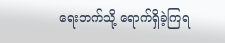ရေးဘက်သို့ ရောက်ရှိခဲ့ကြရ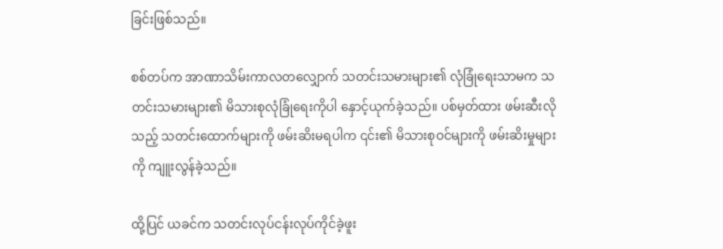ခြင်းဖြစ်သည်။

စစ်တပ်က အာဏာသိမ်းကာလတလျှောက် သတင်းသမားများ၏ လုံခြုံရေးသာမက သတင်းသမားများ၏ မိသားစုလုံခြုံရေးကိုပါ နှောင့်ယုက်ခဲ့သည်။ ပစ်မှတ်ထား ဖမ်းဆီးလိုသည့် သတင်းထောက်များကို ဖမ်းဆိးမရပါက ၎င်း၏ မိသားစုဝင်များကို ဖမ်းဆိးမှုများကို ကျူးလွန်ခဲ့သည်။

ထို့ပြင် ယခင်က သတင်းလုပ်ငန်းလုပ်ကိုင်ခဲ့ဖူး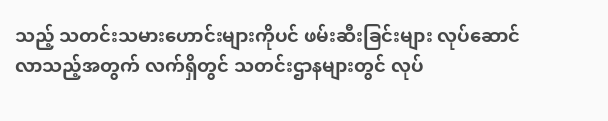သည့် သတင်းသမားဟောင်းများကိုပင် ဖမ်းဆီးခြင်းများ လုပ်ဆောင်လာသည့်အတွက် လက်ရှိတွင် သတင်းဌာနများတွင် လုပ်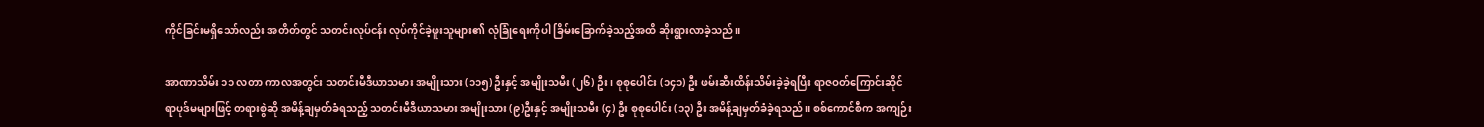ကိုင်ခြင်းမရှိသော်လည်း အတိတ်တွင် သတင်းလုပ်ငန်း လုပ်ကိုင်ခဲ့ဖူးသူများ၏ လုံခြုံရေးကိုပါ ခြိမ်းခြောက်ခဲ့သည့်အထိ ဆိုးရွားလာခဲ့သည်။

အာဏာသိမ်း ၁၁ လတာ ကာလအတွင်း သတင်းမီဒီယာသမား အမျိုးသား (၁၁၅) ဦးနှင့် အမျိုးသမီး (၂၆) ဦး၊ စုစုပေါင်း (၁၄၁) ဦး ဖမ်းဆီးထိန်းသိမ်းခဲ့ခဲ့ရပြီး ရာဇဝတ်ကြောင်းဆိုင်ရာပုဒ်မများဖြင့် တရားစွဲဆို အမိန့်ချမှတ်ခံရသည့် သတင်းမီဒီယာသမား အမျိုးသား (၉)ဦးနှင့် အမျိုးသမီး (၄) ဦး စုစုပေါင်း (၁၃) ဦး အမိန့်ချမှတ်ခံခဲ့ရသည်။ စစ်ကောင်စီက အကျဉ်း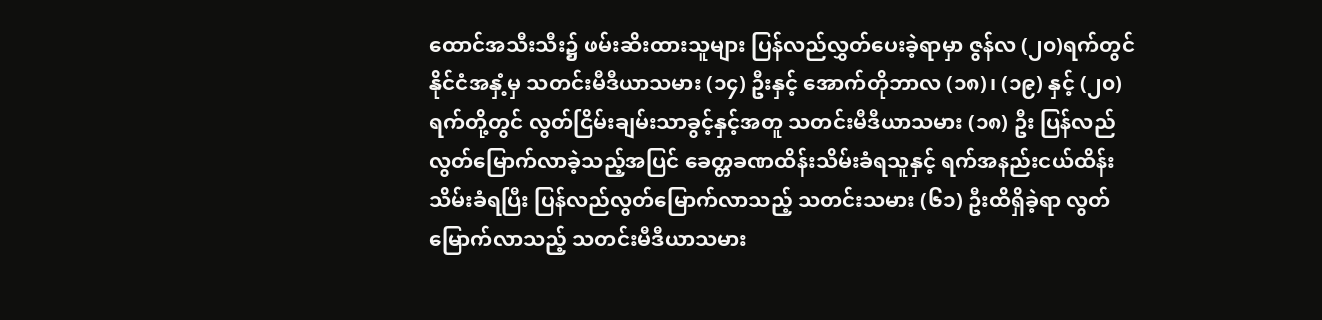ထောင်အသီးသီး၌ ဖမ်းဆိးထားသူများ ပြန်လည်လွှတ်ပေးခဲ့ရာမှာ ဇွန်လ (၂၀)ရက်တွင် နိုင်ငံအနှံ့မှ သတင်းမီဒီယာသမား (၁၄) ဦးနှင့် အောက်တိုဘာလ (၁၈)၊ (၁၉) နှင့် (၂၀) ရက်တို့တွင် လွတ်ငြိမ်းချမ်းသာခွင့်နှင့်အတူ သတင်းမီဒီယာသမား (၁၈) ဦး ပြန်လည်လွတ်မြောက်လာခဲ့သည့်အပြင် ခေတ္တခဏထိန်းသိမ်းခံရသူနှင့် ရက်အနည်းငယ်ထိန်း သိမ်းခံရပြီး ပြန်လည်လွတ်မြောက်လာသည့် သတင်းသမား (၆၁) ဦးထိရှိခဲ့ရာ လွတ်မြောက်လာသည့် သတင်းမီဒီယာသမား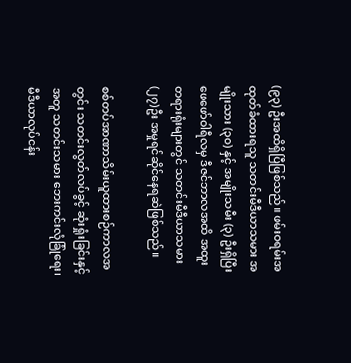(၉၃) ဦးအထိရှိပြီဖြစ်သည်။ ဖမ်းဝရမ်းအထုတ်ခံထားရသူ သတင်းမီဒီယာသမား အမျိုးသား (၃၀) နှင့် အမျိုးသမီး (၃) ဦးရှိပြီး ဖေဖော်ဝါရီလမှ ဒီဇင်ဘာလအထိ အထူးတရားရုံးများတွင် သတင်းမီဒီယာသမား (၂၇)ဦး အမှုရင်ဆိုင်နေရဆဲဖြစ်သည်။

စစ်တပ်အာဏာသိမ်းယူထားစဉ်ကာလအတွင်း သတင်းလွတ်လပ်ခွင့် ဆုံးရှုံးခြင်းနှင့်အတူ သတင်းသမား ဘေးကင်းလုံခြုံရေး၊ မီဒီယာလုပ်ငန်း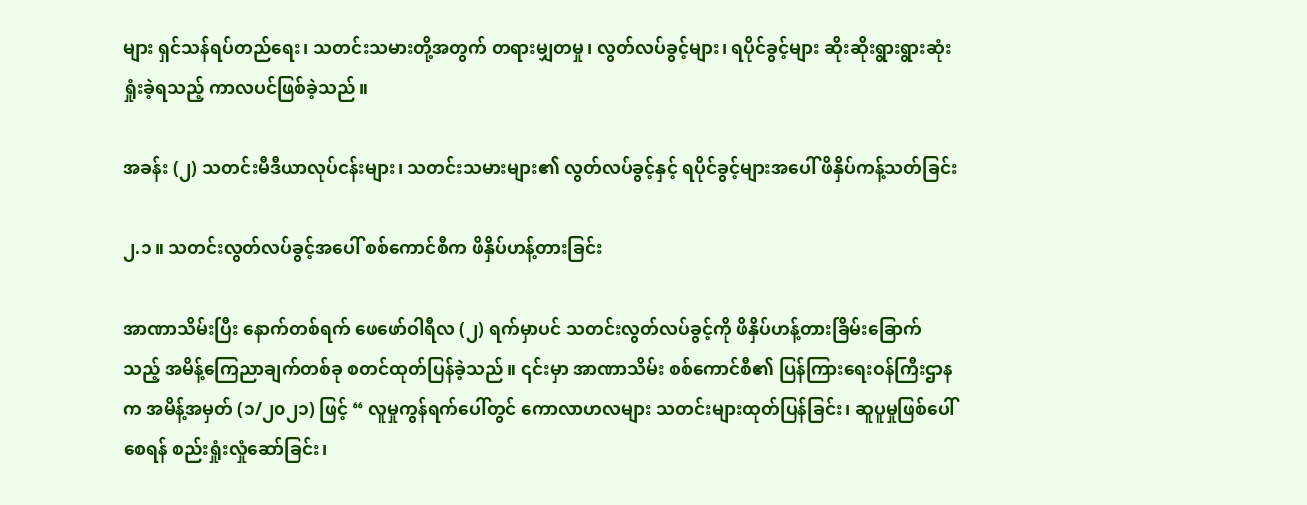များ ရှင်သန်ရပ်တည်ရေး၊ သတင်းသမားတို့အတွက် တရားမျှတမှု၊ လွတ်လပ်ခွင့်များ၊ ရပိုင်ခွင့်များ ဆိုးဆိုးရွားရွားဆုံးရှုံးခဲ့ရသည့် ကာလပင်ဖြစ်ခဲ့သည်။

အခန်း (၂) သတင်းမီဒီယာလုပ်ငန်းများ၊ သတင်းသမားများ၏ လွတ်လပ်ခွင့်နှင့် ရပိုင်ခွင့်များအပေါ် ဖိနှိပ်ကန့်သတ်ခြင်း

၂.၁။ သတင်းလွတ်လပ်ခွင့်အပေါ် စစ်ကောင်စီက ဖိနှိပ်ဟန့်တားခြင်း

အာဏာသိမ်းပြီး နောက်တစ်ရက် ဖေဖော်ဝါရီလ (၂) ရက်မှာပင် သတင်းလွတ်လပ်ခွင့်ကို ဖိနှိပ်ဟန့်တားခြိမ်းခြောက်သည့် အမိန့်ကြေညာချက်တစ်ခု စတင်ထုတ်ပြန်ခဲ့သည်။ ၎င်းမှာ အာဏာသိမ်း စစ်ကောင်စီ၏ ပြန်ကြားရေးဝန်ကြီးဌာနက အမိန့်အမှတ် (၁/၂၀၂၁) ဖြင့် “ လူမှုကွန်ရက်ပေါ်တွင် ကောလာဟလများ သတင်းများထုတ်ပြန်ခြင်း၊ ဆူပူမှုဖြစ်ပေါ်စေရန် စည်းရှုံးလှုံဆော်ခြင်း၊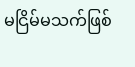မငြိမ်မသက်ဖြစ်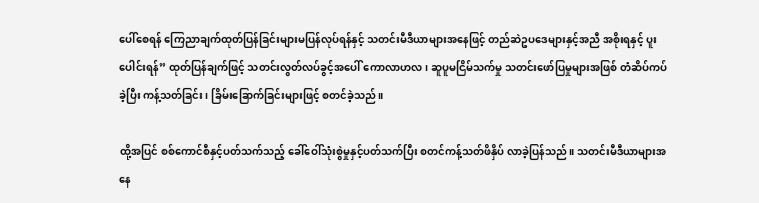ပေါ်စေရန် ကြေညာချက်ထုတ်ပြန်ခြင်းများမပြန်လုပ်ရန်နှင့် သတင်းမီဒီယာများအနေဖြင့် တည်ဆဲဥပဒေများနှင့်အညီ အစိုးရနှင့် ပူးပေါင်းရန်” ထုတ်ပြန်ချက်ဖြင့် သတင်းလွတ်လပ်ခွင့်အပေါ် ကောလာဟလ၊ ဆူပူမငြိမ်သက်မှု သတင်းဖော်ပြမှုများအဖြစ် တံဆိပ်ကပ်ခဲ့ပြီး ကန့်သတ်ခြင်း၊ ခြိမ်းခြောက်ခြင်းများဖြင့် စတင်ခဲ့သည်။

ထို့အပြင် စစ်ကောင်စီနှင့်ပတ်သက်သည့် ခေါ်ဝေါ်သုံးစွဲမှုနှင့်ပတ်သက်ပြီး စတင်ကန့်သတ်ဖိနှိပ် လာခဲ့ပြန်သည်။ သတင်းမီဒီယာများအနေ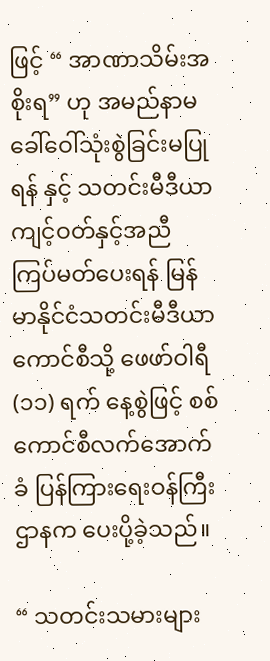ဖြင့် “ အာဏာသိမ်းအစိုးရ” ဟု အမည်နာမခေါ်ဝေါ်သုံးစွဲခြင်းမပြုရန် နှင့် သတင်းမီဒီယာကျင့်ဝတ်နှင့်အညီ ကြပ်မတ်ပေးရန် မြန်မာနိုင်ငံသတင်းမီဒီယာကောင်စီသို့ ဖေဖာ်ဝါရီ (၁၁) ရက် နေ့စွဲဖြင့် စစ်ကောင်စီလက်အောက်ခံ ပြန်ကြားရေးဝန်ကြီးဌာနက ပေးပို့ခဲ့သည်။

“ သတင်းသမားများ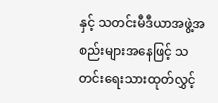နှင့် သတင်းမီဒီယာအဖွဲ့အစည်းများအနေဖြင့် သတင်းရေးသားထုတ်လွှင့်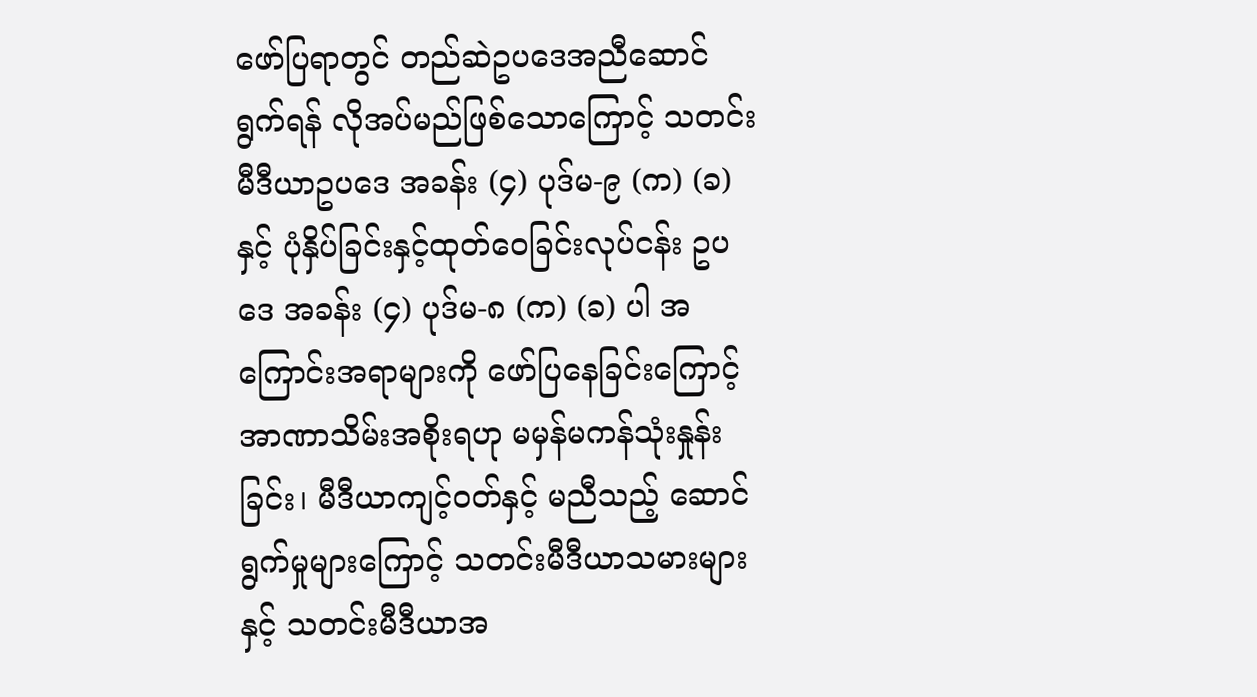ဖော်ပြရာတွင် တည်ဆဲဥပဒေအညီဆောင်ရွက်ရန် လိုအပ်မည်ဖြစ်သောကြောင့် သတင်းမီဒီယာဥပဒေ အခန်း (၄) ပုဒ်မ-၉ (က) (ခ)နှင့် ပုံနှိပ်ခြင်းနှင့်ထုတ်ဝေခြင်းလုပ်ငန်း ဥပဒေ အခန်း (၄) ပုဒ်မ-၈ (က) (ခ) ပါ အကြောင်းအရာများကို ဖော်ပြနေခြင်းကြောင့် အာဏာသိမ်းအစိုးရဟု မမှန်မကန်သုံးနှုန်းခြင်း၊ မီဒီယာကျင့်ဝတ်နှင့် မညီသည့် ဆောင်ရွက်မှုများကြောင့် သတင်းမီဒီယာသမားများနှင့် သတင်းမီဒီယာအ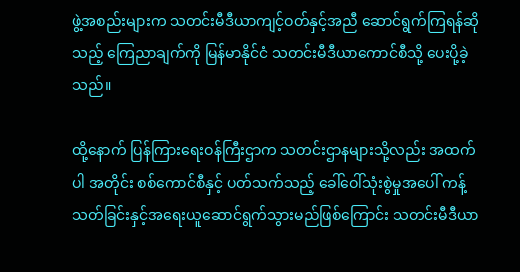ဖွဲ့အစည်းများက သတင်းမီဒီယာကျင့်ဝတ်နှင့်အညီ ဆောင်ရွက်ကြရန်ဆိုသည့် ကြေညာချက်ကို မြန်မာနိုင်ငံ သတင်းမီဒီယာကောင်စီသို့ ပေးပို့ခဲ့သည်။

ထို့နောက် ပြန်ကြားရေးဝန်ကြီးဌာက သတင်းဌာနများသို့လည်း အထက်ပါ အတိုင်း စစ်ကောင်စီနှင့် ပတ်သက်သည့် ခေါ်ဝေါ်သုံးစွဲမှုအပေါ် ကန့်သတ်ခြင်းနှင့်အရေးယူဆောင်ရွက်သွားမည်ဖြစ်ကြောင်း သတင်းမီဒီယာ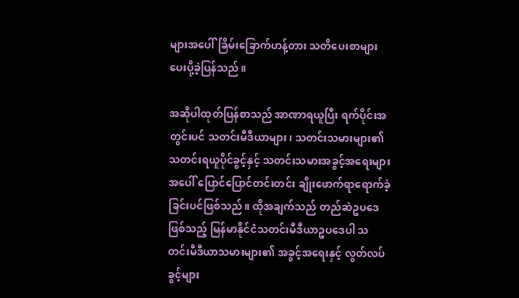များအပေါ်ခြိမ်းခြောက်ဟန့်တား သတိပေးစာများ ပေးပို့ခဲ့ပြန်သည်။

အဆိုပါထုတ်ပြန်စာသည် အာဏာရယူပြီး ရက်ပိုင်းအတွင်းပင် သတင်းမီဒီယာများ၊ သတင်းသမားများ၏ သတင်းရယူပိုင်ခွင့်နှင့် သတင်းသမားအခွင့်အရေးများအပေါ် ပြောင်ပြောင်တင်းတင်း ချိုးဖောက်ရာရောက်ခဲ့ခြင်းပင်ဖြစ်သည်။ ထိုအချက်သည် တည်ဆဲဥပဒေဖြစ်သည့် မြန်မာနိုင်ငံသတင်းမီဒီယာဥပဒေပါ သတင်းမီဒီယာသမားများ၏ အခွင့်အရေးနှင့် လွတ်လပ်ခွင့်များ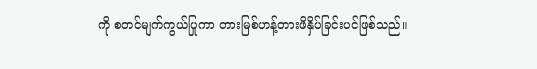ကို စတင်မျက်ကွယ်ပြုကာ တားမြစ်ဟန့်တားဖိနှိပ်ခြင်းပင်ဖြစ်သည်။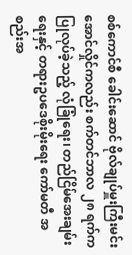စစ်ကောင်စီ ခေါင်းဆောင် ဗိုလ်ချုပ်မှူးကြီးမင်းအောင်လှိုင်ကလည်း စက်တင်ဘာလ ၂၈ ရက်က ပြုလုပ်ခဲ့သည့် လုံခြုံရေး၊ တည်ငြိမ်အေးချမ်းရေးနှင့် တရားဥပဒေစိုးမိုးရေး ကော်မတီ အစည်းအ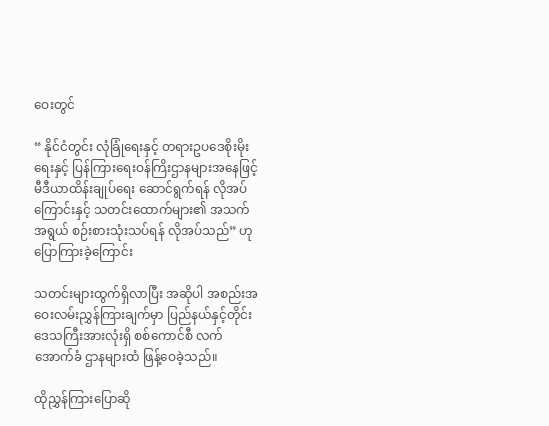ဝေးတွင်

“ နိုင်ငံတွင်း လုံခြုံရေးနှင့် တရားဥပဒေစိုးမိုးရေးနှင့် ပြန်ကြားရေးဝန်ကြိးဌာနများအနေဖြင့် မီဒီယာထိန်းချုပ်ရေး ဆောင်ရွက်ရန် လိုအပ်ကြောင်းနှင့် သတင်းထောက်များ၏ အသက်အရွယ် စဉ်းစားသုံးသပ်ရန် လိုအပ်သည်” ဟု ပြောကြားခဲ့ကြောင်း

သတင်းများထွက်ရှိလာပြီး အဆိုပါ အစည်းအဝေးလမ်းညွှန်ကြားချက်မှာ ပြည်နယ်နှင့်တိုင်းဒေသကြီးအားလုံးရှိ စစ်ကောင်စီ လက်အောက်ခံ ဌာနများထံ ဖြန့်ဝေခဲ့သည်။

ထိုညွှန်ကြားပြောဆို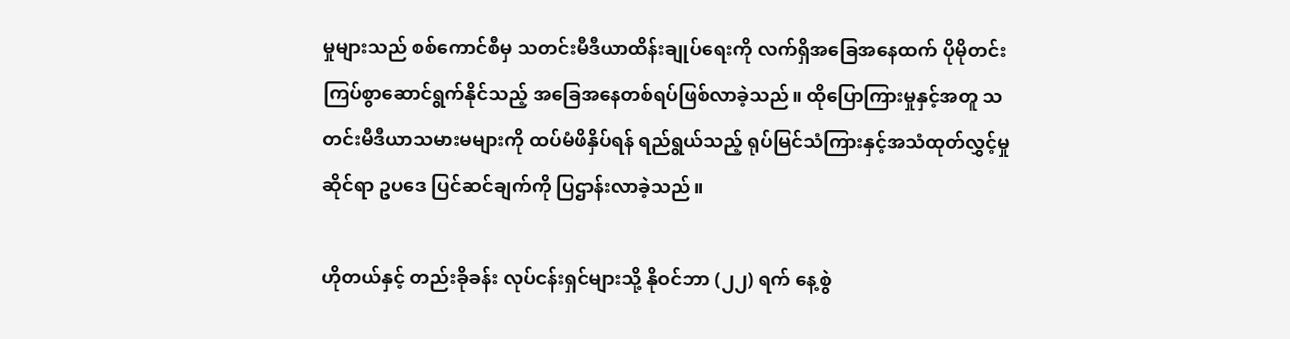မှုများသည် စစ်ကောင်စီမှ သတင်းမီဒီယာထိန်းချုပ်ရေးကို လက်ရှိအခြေအနေထက် ပိုမိုတင်းကြပ်စွာဆောင်ရွက်နိုင်သည့် အခြေအနေတစ်ရပ်ဖြစ်လာခဲ့သည်။ ထိုပြောကြားမှုနှင့်အတူ သတင်းမီဒီယာသမားမများကို ထပ်မံဖိနှိပ်ရန် ရည်ရွယ်သည့် ရုပ်မြင်သံကြားနှင့်အသံထုတ်လွှင့်မှုဆိုင်ရာ ဥပဒေ ပြင်ဆင်ချက်ကို ပြဌာန်းလာခဲ့သည်။

ဟိုတယ်နှင့် တည်းခိုခန်း လုပ်ငန်းရှင်များသို့ နိုဝင်ဘာ (၂၂) ရက် နေ့စွဲ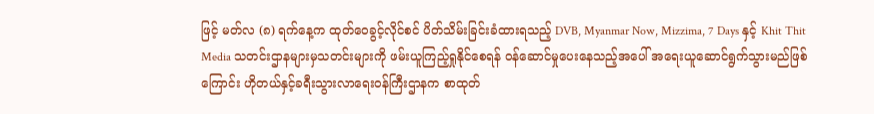ဖြင့် မတ်လ (၈) ရက်နေ့က ထုတ်ဝေခွင့်လိုင်စင် ပိတ်သိမ်းခြင်းခံထားရသည့် DVB, Myanmar Now, Mizzima, 7 Days နှင့် Khit Thit Media သတင်းဌာနများမှသတင်းများကို ဖမ်းယူကြည့်ရှုနိုင်စေရန် ဝန်ဆောင်မှုပေးနေသည့်အပေါ် အရေးယူဆောင်ရွက်သွားမည်ဖြစ်ကြောင်း ဟိုတယ်နှင့်ခရီးသွားလာရေးဝန်ကြီးဌာနက စာထုတ်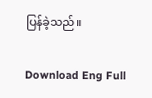ပြန်ခဲ့သည်။

Download Eng Full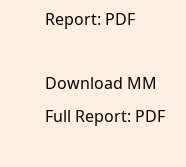Report: PDF

Download MM Full Report: PDF